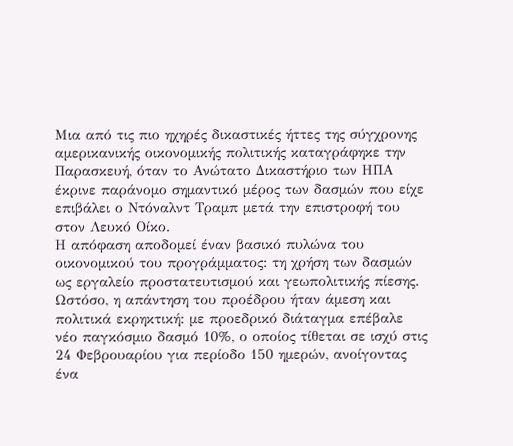Μια από τις πιο ηχηρές δικαστικές ήττες της σύγχρονης αμερικανικής οικονομικής πολιτικής καταγράφηκε την Παρασκευή, όταν το Ανώτατο Δικαστήριο των ΗΠΑ έκρινε παράνομο σημαντικό μέρος των δασμών που είχε επιβάλει ο Ντόναλντ Τραμπ μετά την επιστροφή του στον Λευκό Οίκο.
Η απόφαση αποδομεί έναν βασικό πυλώνα του οικονομικού του προγράμματος: τη χρήση των δασμών ως εργαλείο προστατευτισμού και γεωπολιτικής πίεσης.
Ωστόσο, η απάντηση του προέδρου ήταν άμεση και πολιτικά εκρηκτική: με προεδρικό διάταγμα επέβαλε νέο παγκόσμιο δασμό 10%, ο οποίος τίθεται σε ισχύ στις 24 Φεβρουαρίου για περίοδο 150 ημερών, ανοίγοντας ένα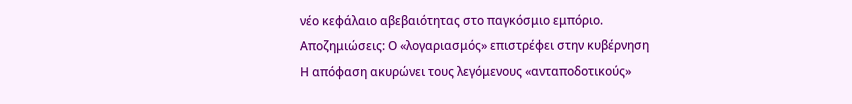νέο κεφάλαιο αβεβαιότητας στο παγκόσμιο εμπόριο.
Αποζημιώσεις: Ο «λογαριασμός» επιστρέφει στην κυβέρνηση
Η απόφαση ακυρώνει τους λεγόμενους «ανταποδοτικούς»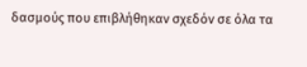δασμούς που επιβλήθηκαν σχεδόν σε όλα τα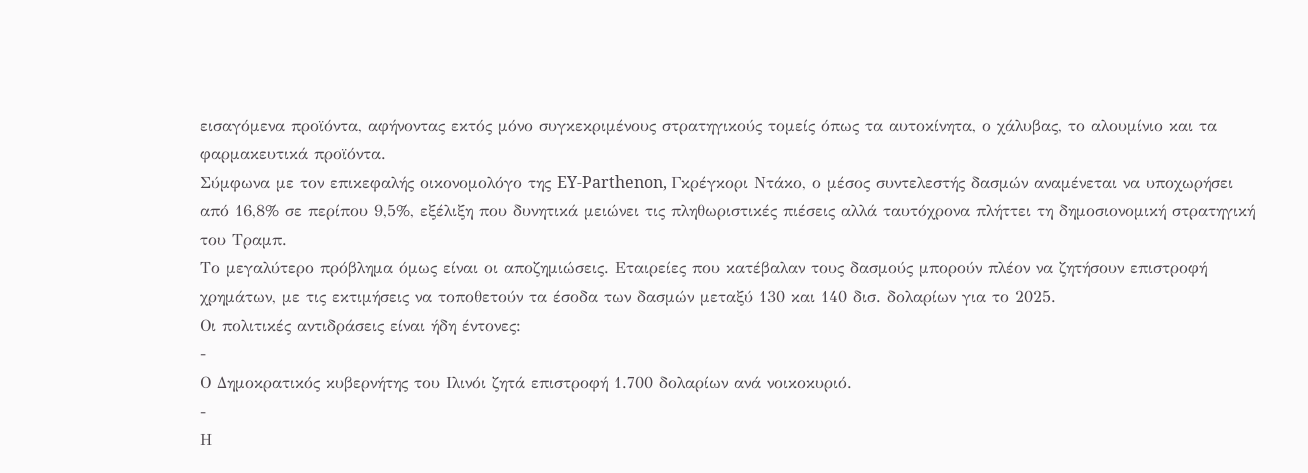εισαγόμενα προϊόντα, αφήνοντας εκτός μόνο συγκεκριμένους στρατηγικούς τομείς όπως τα αυτοκίνητα, ο χάλυβας, το αλουμίνιο και τα φαρμακευτικά προϊόντα.
Σύμφωνα με τον επικεφαλής οικονομολόγο της EY-Parthenon, Γκρέγκορι Ντάκο, ο μέσος συντελεστής δασμών αναμένεται να υποχωρήσει από 16,8% σε περίπου 9,5%, εξέλιξη που δυνητικά μειώνει τις πληθωριστικές πιέσεις αλλά ταυτόχρονα πλήττει τη δημοσιονομική στρατηγική του Τραμπ.
Το μεγαλύτερο πρόβλημα όμως είναι οι αποζημιώσεις. Εταιρείες που κατέβαλαν τους δασμούς μπορούν πλέον να ζητήσουν επιστροφή χρημάτων, με τις εκτιμήσεις να τοποθετούν τα έσοδα των δασμών μεταξύ 130 και 140 δισ. δολαρίων για το 2025.
Οι πολιτικές αντιδράσεις είναι ήδη έντονες:
-
Ο Δημοκρατικός κυβερνήτης του Ιλινόι ζητά επιστροφή 1.700 δολαρίων ανά νοικοκυριό.
-
Η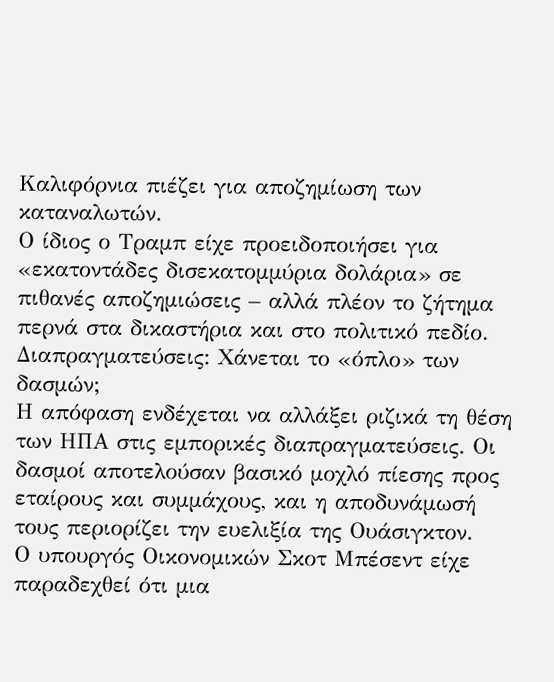Καλιφόρνια πιέζει για αποζημίωση των καταναλωτών.
Ο ίδιος ο Τραμπ είχε προειδοποιήσει για «εκατοντάδες δισεκατομμύρια δολάρια» σε πιθανές αποζημιώσεις – αλλά πλέον το ζήτημα περνά στα δικαστήρια και στο πολιτικό πεδίο.
Διαπραγματεύσεις: Χάνεται το «όπλο» των δασμών;
Η απόφαση ενδέχεται να αλλάξει ριζικά τη θέση των ΗΠΑ στις εμπορικές διαπραγματεύσεις. Οι δασμοί αποτελούσαν βασικό μοχλό πίεσης προς εταίρους και συμμάχους, και η αποδυνάμωσή τους περιορίζει την ευελιξία της Ουάσιγκτον.
Ο υπουργός Οικονομικών Σκοτ Μπέσεντ είχε παραδεχθεί ότι μια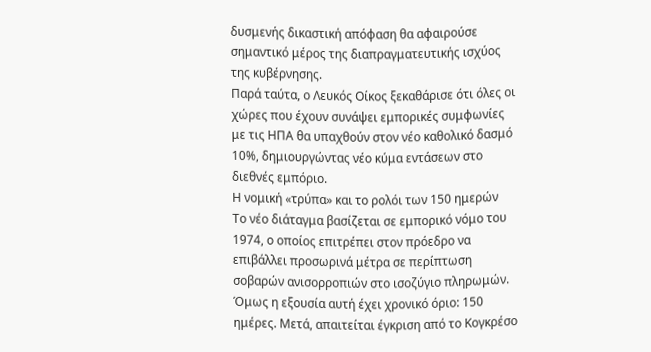δυσμενής δικαστική απόφαση θα αφαιρούσε σημαντικό μέρος της διαπραγματευτικής ισχύος της κυβέρνησης.
Παρά ταύτα, ο Λευκός Οίκος ξεκαθάρισε ότι όλες οι χώρες που έχουν συνάψει εμπορικές συμφωνίες με τις ΗΠΑ θα υπαχθούν στον νέο καθολικό δασμό 10%, δημιουργώντας νέο κύμα εντάσεων στο διεθνές εμπόριο.
Η νομική «τρύπα» και το ρολόι των 150 ημερών
Το νέο διάταγμα βασίζεται σε εμπορικό νόμο του 1974, ο οποίος επιτρέπει στον πρόεδρο να επιβάλλει προσωρινά μέτρα σε περίπτωση σοβαρών ανισορροπιών στο ισοζύγιο πληρωμών.
Όμως η εξουσία αυτή έχει χρονικό όριο: 150 ημέρες. Μετά, απαιτείται έγκριση από το Κογκρέσο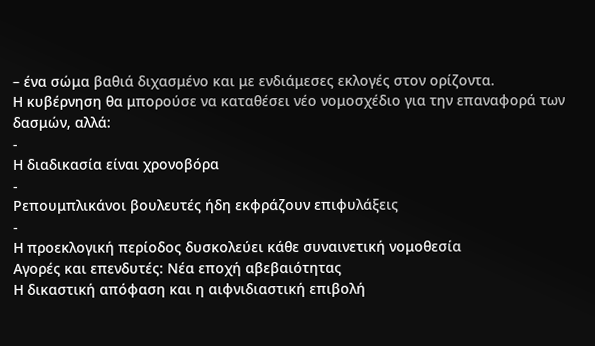– ένα σώμα βαθιά διχασμένο και με ενδιάμεσες εκλογές στον ορίζοντα.
Η κυβέρνηση θα μπορούσε να καταθέσει νέο νομοσχέδιο για την επαναφορά των δασμών, αλλά:
-
Η διαδικασία είναι χρονοβόρα
-
Ρεπουμπλικάνοι βουλευτές ήδη εκφράζουν επιφυλάξεις
-
Η προεκλογική περίοδος δυσκολεύει κάθε συναινετική νομοθεσία
Αγορές και επενδυτές: Νέα εποχή αβεβαιότητας
Η δικαστική απόφαση και η αιφνιδιαστική επιβολή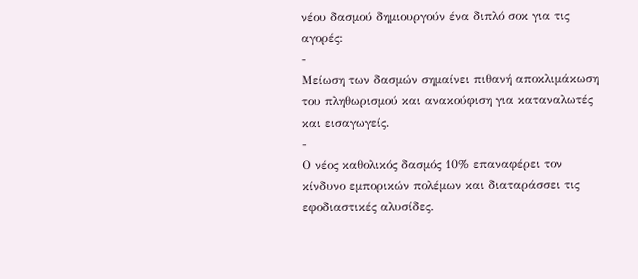νέου δασμού δημιουργούν ένα διπλό σοκ για τις αγορές:
-
Μείωση των δασμών σημαίνει πιθανή αποκλιμάκωση του πληθωρισμού και ανακούφιση για καταναλωτές και εισαγωγείς.
-
Ο νέος καθολικός δασμός 10% επαναφέρει τον κίνδυνο εμπορικών πολέμων και διαταράσσει τις εφοδιαστικές αλυσίδες.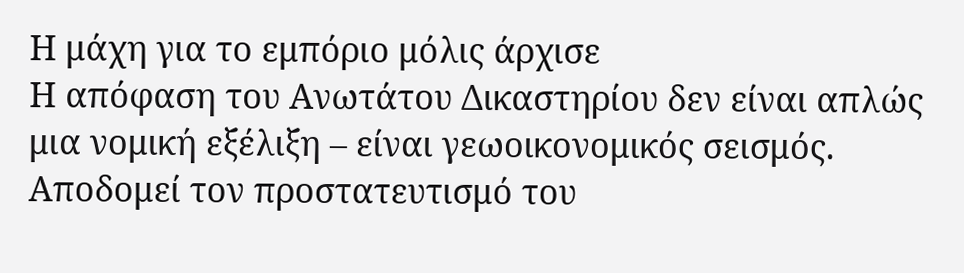Η μάχη για το εμπόριο μόλις άρχισε
Η απόφαση του Ανωτάτου Δικαστηρίου δεν είναι απλώς μια νομική εξέλιξη – είναι γεωοικονομικός σεισμός. Αποδομεί τον προστατευτισμό του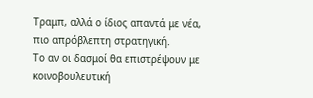Τραμπ, αλλά ο ίδιος απαντά με νέα, πιο απρόβλεπτη στρατηγική.
Το αν οι δασμοί θα επιστρέψουν με κοινοβουλευτική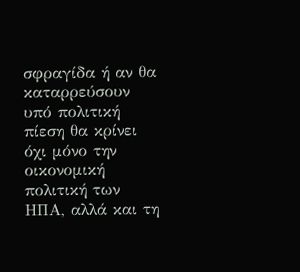σφραγίδα ή αν θα καταρρεύσουν υπό πολιτική πίεση θα κρίνει όχι μόνο την οικονομική πολιτική των ΗΠΑ, αλλά και τη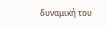δυναμική του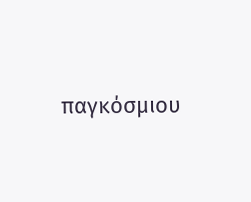παγκόσμιου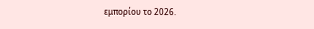εμπορίου το 2026.